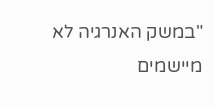"במשק האנרגיה לא מיישמים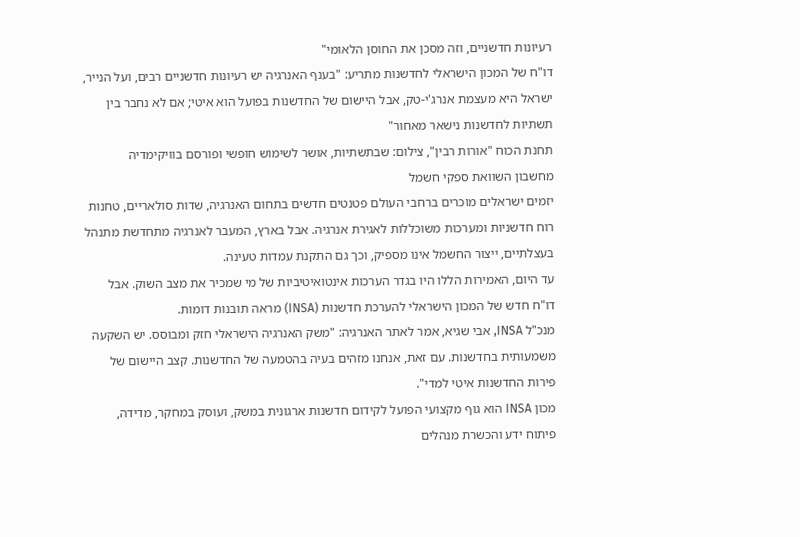רעיונות חדשניים, וזה מסכן את החוסן הלאומי"
דו"ח של המכון הישראלי לחדשנות מתריע: "בענף האנרגיה יש רעיונות חדשניים רבים, ועל הנייר, ישראל היא מעצמת אנרג'י-טק, אבל היישום של החדשנות בפועל הוא איטי; אם לא נחבר בין תשתיות לחדשנות נישאר מאחור"
תחנת הכוח "אורות רבין", צילום: שבתשתיות, אושר לשימוש חופשי ופורסם בוויקימדיה
מחשבון השוואת ספקי חשמל
יזמים ישראלים מוכרים ברחבי העולם פטנטים חדשים בתחום האנרגיה, שדות סולאריים, טחנות רוח חדשניות ומערכות משוכללות לאגירת אנרגיה. אבל בארץ, המעבר לאנרגיה מתחדשת מתנהל בעצלתיים, ייצור החשמל אינו מספיק, וכך גם התקנת עמדות טעינה.
עד היום, האמירות הללו היו בגדר הערכות אינטואיטיביות של מי שמכיר את מצב השוק. אבל דו"ח חדש של המכון הישראלי להערכת חדשנות (INSA) מראה תובנות דומות.
מנכ"ל INSA, אבי שגיא, אמר לאתר האנרגיה: "משק האנרגיה הישראלי חזק ומבוסס. יש השקעה משמעותית בחדשנות. עם זאת, אנחנו מזהים בעיה בהטמעה של החדשנות. קצב היישום של פירות החדשנות איטי למדי".
מכון INSA הוא גוף מקצועי הפועל לקידום חדשנות ארגונית במשק, ועוסק במחקר, מדידה, פיתוח ידע והכשרת מנהלים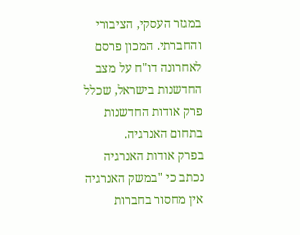במגזר העסקי, הציבורי והחברתי. המכון פרסם לאחרונה דו"ח על מצב החדשנות בישראל, שכלל פרק אודות החדשנות בתחום האנרגיה.
בפרק אודות האנרגיה נכתב כי "במשק האנרגיה אין מחסור בחברות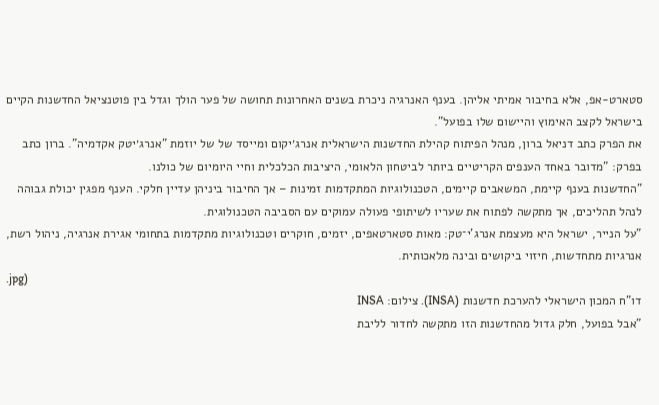סטארט-אפ, אלא בחיבור אמיתי אליהן. בענף האנרגיה ניכרת בשנים האחרונות תחושה של פער הולך וגדל בין פוטנציאל החדשנות הקיים בישראל לקצב האימוץ והיישום שלו בפועל".
את הפרק כתב דניאל ברון, מנהל הפיתוח קהילת החדשנות הישראלית אנרג׳יקום ומייסד של של יוזמת "אנרג׳יטק אקדמיה". ברון כתב בפרק: "מדובר באחד הענפים הקריטיים ביותר לביטחון הלאומי, היציבות הכלכלית וחיי היומיום של כולנו.
"החדשנות בענף קיימת, המשאבים קיימים, הטכנולוגיות המתקדמות זמינות – אך החיבור ביניהן עדיין חלקי. הענף מפגין יכולת גבוהה לנהל תהליכים, אך מתקשה לפתוח את שעריו לשיתופי פעולה עמוקים עם הסביבה הטכנולוגית.
"על הנייר, ישראל היא מעצמת אנרג’י־טק: מאות סטארטאפים, יזמים, חוקרים וטכנולוגיות מתקדמות בתחומי אגירת אנרגיה, ניהול רשת, אנרגיות מתחדשות, חיזוי ביקושים ובינה מלאכותית.
.jpg)
דו"ח המכון הישראלי להערכת חדשנות (INSA). צילום: INSA
"אבל בפועל, חלק גדול מהחדשנות הזו מתקשה לחדור לליבת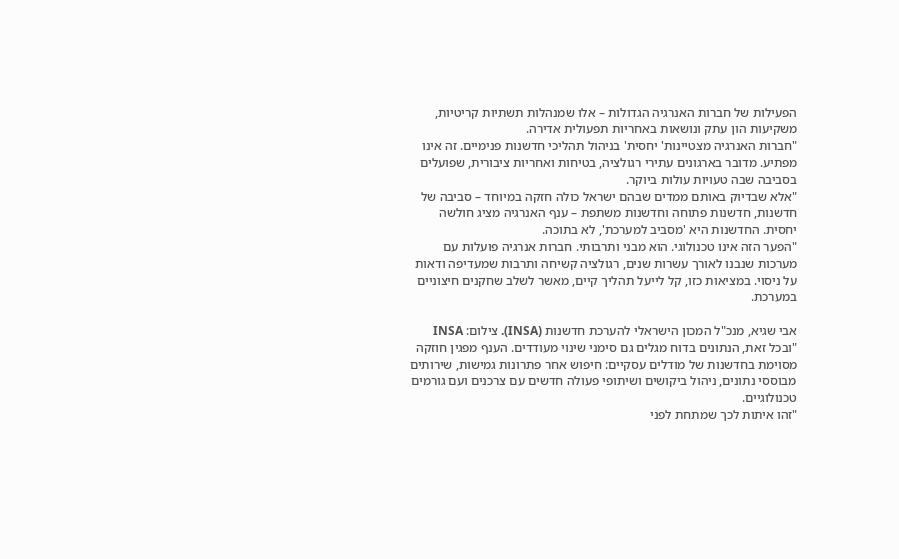הפעילות של חברות האנרגיה הגדולות – אלו שמנהלות תשתיות קריטיות, משקיעות הון עתק ונושאות באחריות תפעולית אדירה.
"חברות האנרגיה מצטיינות' יחסית' בניהול תהליכי חדשנות פנימיים. זה אינו מפתיע. מדובר בארגונים עתירי רגולציה, בטיחות ואחריות ציבורית, שפועלים בסביבה שבה טעויות עולות ביוקר.
"אלא שבדיוק באותם ממדים שבהם ישראל כולה חזקה במיוחד – סביבה של חדשנות, חדשנות פתוחה וחדשנות משתפת – ענף האנרגיה מציג חולשה יחסית. החדשנות היא 'מסביב למערכת', לא בתוכה.
"הפער הזה אינו טכנולוגי. הוא מבני ותרבותי. חברות אנרגיה פועלות עם מערכות שנבנו לאורך עשרות שנים, רגולציה קשיחה ותרבות שמעדיפה ודאות על ניסוי. במציאות כזו, קל לייעל תהליך קיים, מאשר לשלב שחקנים חיצוניים במערכת.

אבי שגיא, מנכ"ל המכון הישראלי להערכת חדשנות (INSA). צילום: INSA
"ובכל זאת, הנתונים בדוח מגלים גם סימני שינוי מעודדים. הענף מפגין חוזקה מסוימת בחדשנות של מודלים עסקיים: חיפוש אחר פתרונות גמישות, שירותים מבוססי נתונים, ניהול ביקושים ושיתופי פעולה חדשים עם צרכנים ועם גורמים טכנולוגיים.
"זהו איתות לכך שמתחת לפני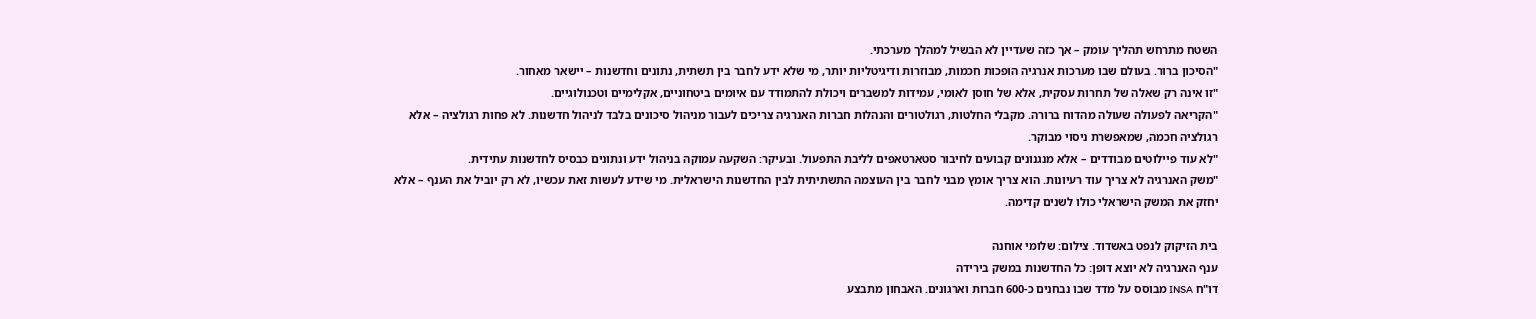השטח מתרחש תהליך עומק – אך כזה שעדיין לא הבשיל למהלך מערכתי.
"הסיכון ברור. בעולם שבו מערכות אנרגיה הופכות חכמות, מבוזרות ודיגיטליות יותר, מי שלא ידע לחבר בין תשתית, נתונים וחדשנות – יישאר מאחור.
"זו אינה רק שאלה של תחרות עסקית, אלא של חוסן לאומי, עמידות למשברים ויכולת להתמודד עם איומים ביטחוניים, אקלימיים וטכנולוגיים.
"הקריאה לפעולה שעולה מהדוח ברורה. מקבלי החלטות, רגולטורים והנהלות חברות האנרגיה צריכים לעבור מניהול סיכונים בלבד לניהול חדשנות. לא פחות רגולציה – אלא רגולציה חכמה, שמאפשרת ניסוי מבוקר.
"לא עוד פיילוטים מבודדים – אלא מנגנונים קבועים לחיבור סטארטאפים לליבת התפעול. ובעיקר: השקעה עמוקה בניהול ידע ונתונים כבסיס לחדשנות עתידית.
"משק האנרגיה לא צריך עוד רעיונות. הוא צריך אומץ מבני לחבר בין העוצמה התשתיתית לבין החדשנות הישראלית. מי שידע לעשות זאת עכשיו, לא רק יוביל את הענף – אלא יחזק את המשק הישראלי כולו לשנים קדימה.

בית הזיקוק לנפט באשדוד. צילום: שלומי אוחנה
ענף האנרגיה לא יוצא דופן: כל החדשנות במשק בירידה
דו"ח INSA מבוסס על מדד שבו נבחנים כ-600 חברות וארגונים. האבחון מתבצע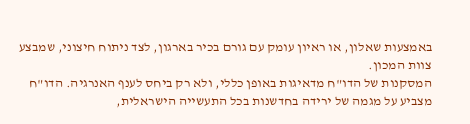באמצעות שאלון, או ראיון עומק עם גורם בכיר בארגון, לצד ניתוח חיצוני, שמבצע צוות המכון.
המסקנות של הדו"ח מדאיגות באופן כללי, ולא רק ביחס לענף האנרגיה. הדו"ח מצביע על מגמה של ירידה בחדשנות בכל התעשייה הישראלית,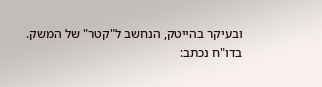ובעיקר בהייטק, הנחשב ל"קטר" של המשק.
בדו"ח נכתב: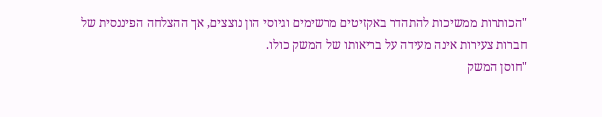"הכותרות ממשיכות להתהדר באקזיטים מרשימים וגיוסי הון נוצצים, אך ההצלחה הפיננסית של חברות צעירות אינה מעידה על בריאותו של המשק כולו.
"חוסן המשק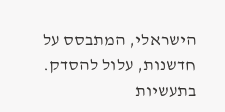הישראלי, המתבסס על חדשנות, עלול להסדק. בתעשיות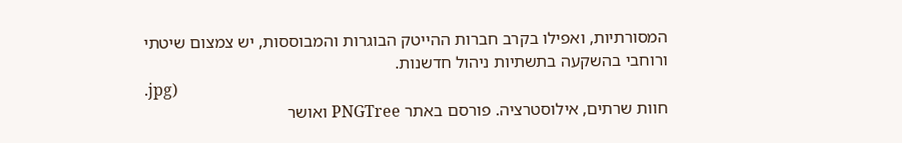המסורתיות, ואפילו בקרב חברות ההייטק הבוגרות והמבוססות, יש צמצום שיטתי ורוחבי בהשקעה בתשתיות ניהול חדשנות.
.jpg)
חוות שרתים, אילוסטרציה. פורסם באתר PNGTree ואושר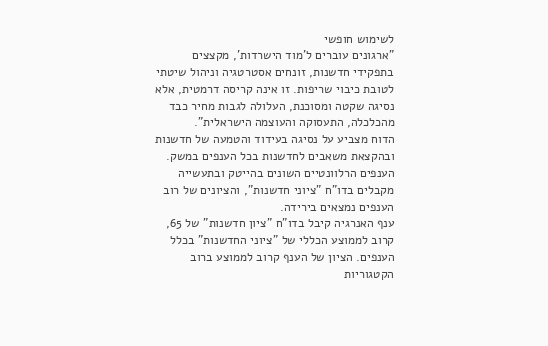לשימוש חופשי
"ארגונים עוברים ל'מוד הישרדות', מקצצים בתפקידי חדשנות, זונחים אסטרטגיה וניהול שיטתי לטובת כיבוי שריפות. זו אינה קריסה דרמטית, אלא נסיגה שקטה ומסוכנת, העלולה לגבות מחיר כבד מהכלכלה, התעסוקה והעוצמה הישראלית".
הדוח מצביע על נסיגה בעידוד והטמעה של חדשנות ובהקצאת משאבים לחדשנות בכל הענפים במשק. הענפים הרלוונטיים השונים בהייטק ובתעשייה מקבלים בדו"ח "ציוני חדשנות", והציונים של רוב הענפים נמצאים בירידה.
ענף האנרגיה קיבל בדו"ח "ציון חדשנות" של 65, קרוב לממוצע הכללי של "ציוני החדשנות" בכלל הענפים. הציון של הענף קרוב לממוצע ברוב הקטגוריות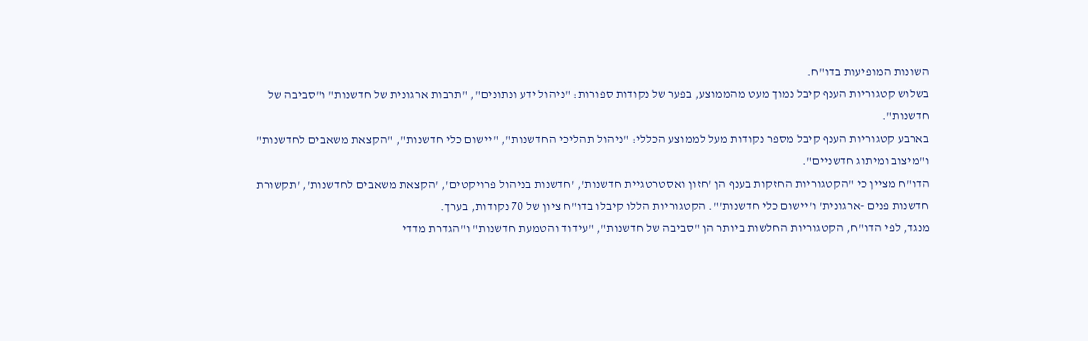השונות המופיעות בדו"ח.
בשלוש קטגוריות הענף קיבל נמוך מעט מהממוצע, בפער של נקודות ספורות: "ניהול ידע ונתונים", "תרבות ארגונית של חדשנות" ו"סביבה של חדשנות".
בארבע קטגוריות הענף קיבל מספר נקודות מעל לממוצע הכללי: "ניהול תהליכי החדשנות", "יישום כלי חדשנות", "הקצאת משאבים לחדשנות" ו"מיצוב ומיתוג חדשניים".
הדו"ח מציין כי "הקטגוריות החזקות בענף הן 'חזון ואסטרטגיית חדשנות', 'חדשנות בניהול פרויקטים', 'הקצאת משאבים לחדשנות', 'תקשורת חדשנות פנים -ארגונית' ו'יישום כלי חדשנות'". הקטגוריות הללו קיבלו בדו"ח ציון של 70 נקודות, בערך.
מנגד, לפי הדו"ח, הקטגוריות החלשות ביותר הן "סביבה של חדשנות", "עידוד והטמעת חדשנות" ו"הגדרת מדדי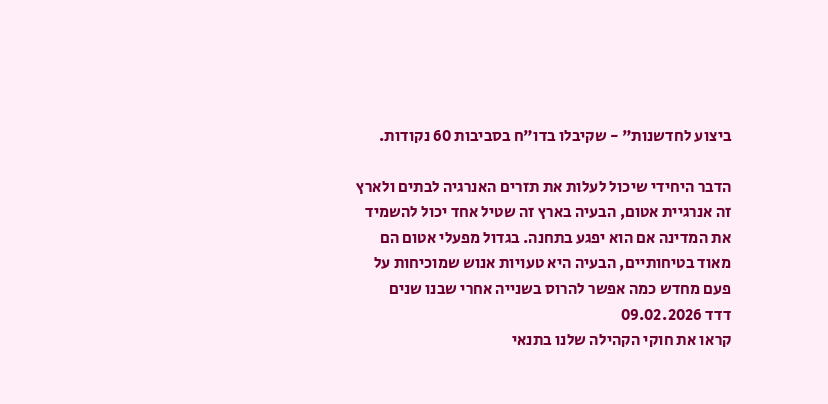ביצוע לחדשנות" - שקיבלו בדו"ח בסביבות 60 נקודות.

הדבר היחידי שיכול לעלות את תזרים האנרגיה לבתים ולארץ זה אנרגיית אטום, הבעיה בארץ זה שטיל אחד יכול להשמיד את המדינה אם הוא יפגע בתחנה. בגדול מפעלי אטום הם מאוד בטיחותיים, הבעיה היא טעויות אנוש שמוכיחות על פעם מחדש כמה אפשר להרוס בשנייה אחרי שבנו שנים
דדד 09.02.2026
קראו את חוקי הקהילה שלנו בתנאי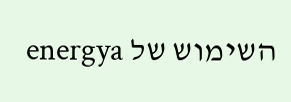השימוש של energya